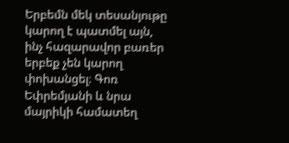Երբեմն մեկ տեսանյութը կարող է պատմել այն, ինչ հազարավոր բառեր երբեք չեն կարող փոխանցել։ Գոռ Եփրեմյանի և նրա մայրիկի համատեղ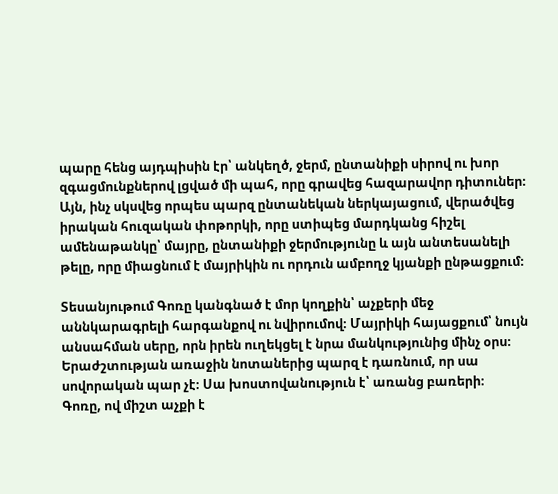պարը հենց այդպիսին էր՝ անկեղծ, ջերմ, ընտանիքի սիրով ու խոր զգացմունքներով լցված մի պահ, որը գրավեց հազարավոր դիտուներ։ Այն, ինչ սկսվեց որպես պարզ ընտանեկան ներկայացում, վերածվեց իրական հուզական փոթորկի, որը ստիպեց մարդկանց հիշել ամենաթանկը՝ մայրը, ընտանիքի ջերմությունը և այն անտեսանելի թելը, որը միացնում է մայրիկին ու որդուն ամբողջ կյանքի ընթացքում։

Տեսանյութում Գոռը կանգնած է մոր կողքին՝ աչքերի մեջ աննկարագրելի հարգանքով ու նվիրումով։ Մայրիկի հայացքում՝ նույն անսահման սերը, որն իրեն ուղեկցել է նրա մանկությունից մինչ օրս։ Երաժշտության առաջին նոտաներից պարզ է դառնում, որ սա սովորական պար չէ։ Սա խոստովանություն է՝ առանց բառերի։
Գոռը, ով միշտ աչքի է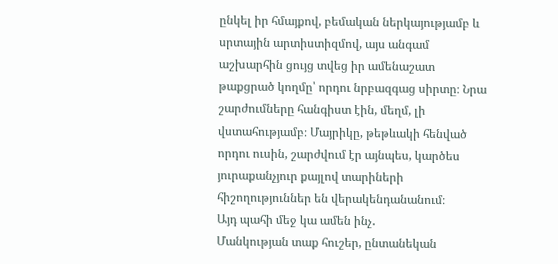ընկել իր հմայքով, բեմական ներկայությամբ և սրտային արտիստիզմով, այս անգամ աշխարհին ցույց տվեց իր ամենաշատ թաքցրած կողմը՝ որդու նրբազգաց սիրտը։ Նրա շարժումները հանգիստ էին, մեղմ, լի վստահությամբ։ Մայրիկը, թեթևակի հենված որդու ուսին, շարժվում էր այնպես, կարծես յուրաքանչյուր քայլով տարիների հիշողություններ են վերակենդանանում։
Այդ պահի մեջ կա ամեն ինչ․
Մանկության տաք հուշեր, ընտանեկան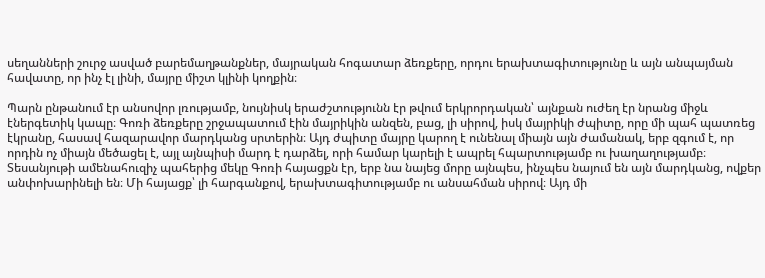սեղանների շուրջ ասված բարեմաղթանքներ, մայրական հոգատար ձեռքերը, որդու երախտագիտությունը և այն անպայման հավատը, որ ինչ էլ լինի, մայրը միշտ կլինի կողքին։

Պարն ընթանում էր անսովոր լռությամբ, նույնիսկ երաժշտությունն էր թվում երկրորդական՝ այնքան ուժեղ էր նրանց միջև էներգետիկ կապը։ Գոռի ձեռքերը շրջապատում էին մայրիկին անզեն, բաց, լի սիրով, իսկ մայրիկի ժպիտը, որը մի պահ պատռեց էկրանը, հասավ հազարավոր մարդկանց սրտերին։ Այդ ժպիտը մայրը կարող է ունենալ միայն այն ժամանակ, երբ զգում է, որ որդին ոչ միայն մեծացել է, այլ այնպիսի մարդ է դարձել, որի համար կարելի է ապրել հպարտությամբ ու խաղաղությամբ։
Տեսանյութի ամենահուզիչ պահերից մեկը Գոռի հայացքն էր, երբ նա նայեց մորը այնպես, ինչպես նայում են այն մարդկանց, ովքեր անփոխարինելի են։ Մի հայացք՝ լի հարգանքով, երախտագիտությամբ ու անսահման սիրով։ Այդ մի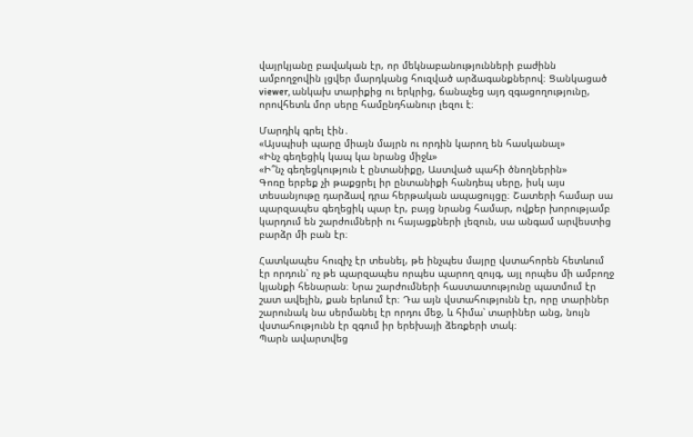վայրկյանը բավական էր, որ մեկնաբանությունների բաժինն ամբողջովին լցվեր մարդկանց հուզված արձագանքներով։ Ցանկացած viewer, անկախ տարիքից ու երկրից, ճանաչեց այդ զգացողությունը, որովհետև մոր սերը համընդհանուր լեզու է։

Մարդիկ գրել էին․
«Այսպիսի պարը միայն մայրն ու որդին կարող են հասկանալ»
«Ինչ գեղեցիկ կապ կա նրանց միջև»
«Ի՞նչ գեղեցկություն է ընտանիքը, Աստված պահի ծնողներին»
Գոռը երբեք չի թաքցրել իր ընտանիքի հանդեպ սերը, իսկ այս տեսանյութը դարձավ դրա հերթական ապացույցը։ Շատերի համար սա պարզապես գեղեցիկ պար էր, բայց նրանց համար, ովքեր խորությամբ կարդում են շարժումների ու հայացքների լեզուն, սա անգամ արվեստից բարձր մի բան էր։

Հատկապես հուզիչ էր տեսնել, թե ինչպես մայրը վստահորեն հետևում էր որդուն՝ ոչ թե պարզապես որպես պարող զույգ, այլ որպես մի ամբողջ կյանքի հենարան։ Նրա շարժումների հաստատությունը պատմում էր շատ ավելին, քան երևում էր։ Դա այն վստահությունն էր, որը տարիներ շարունակ նա սերմանել էր որդու մեջ, և հիմա՝ տարիներ անց, նույն վստահությունն էր զգում իր երեխայի ձեռքերի տակ։
Պարն ավարտվեց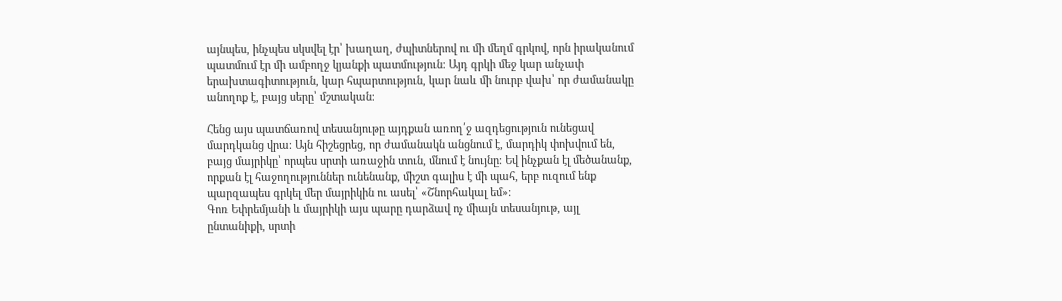այնպես, ինչպես սկսվել էր՝ խաղաղ, ժպիտներով ու մի մեղմ գրկով, որն իրականում պատմում էր մի ամբողջ կյանքի պատմություն։ Այդ գրկի մեջ կար անչափ երախտագիտություն, կար հպարտություն, կար նաև մի նուրբ վախ՝ որ ժամանակը անողոք է, բայց սերը՝ մշտական։

Հենց այս պատճառով տեսանյութը այդքան առող՛ջ ազդեցություն ունեցավ մարդկանց վրա։ Այն հիշեցրեց, որ ժամանակն անցնում է, մարդիկ փոխվում են, բայց մայրիկը՝ որպես սրտի առաջին տուն, մնում է նույնը։ Եվ ինչքան էլ մեծանանք, որքան էլ հաջողություններ ունենանք, միշտ գալիս է մի պահ, երբ ուզում ենք պարզապես գրկել մեր մայրիկին ու ասել՝ «Շնորհակալ եմ»։
Գոռ Եփրեմյանի և մայրիկի այս պարը դարձավ ոչ միայն տեսանյութ, այլ ընտանիքի, սրտի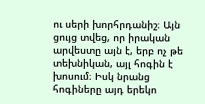ու սերի խորհրդանիշ։ Այն ցույց տվեց, որ իրական արվեստը այն է, երբ ոչ թե տեխնիկան, այլ հոգին է խոսում։ Իսկ նրանց հոգիները այդ երեկո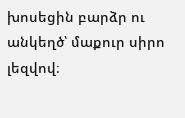խոսեցին բարձր ու անկեղծ՝ մաքուր սիրո լեզվով։